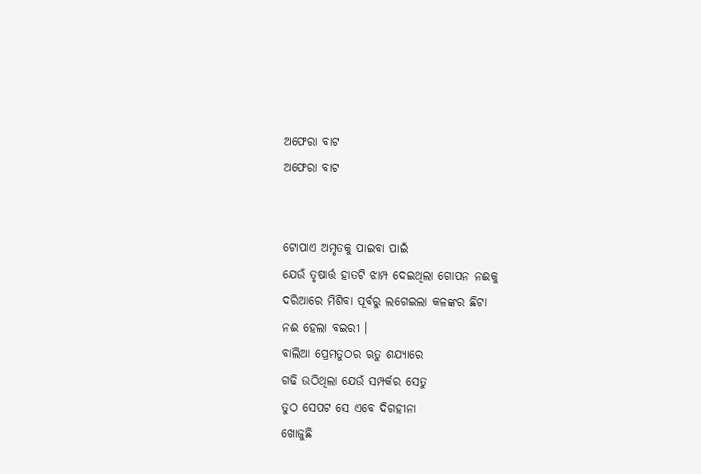ଅଫେରା ବାଟ
ଅଫେରା ବାଟ


ଟୋପାଏ ଅମୃତକୁ ପାଇବା ପାଇଁ
ଯେଉଁ ତୃଷାର୍ତ୍ତ ହାତଟି ଝାମ୍ପ ଦେଇଥିଲା ଗୋପନ ନଈକୁ
ଦରିଆରେ ମିଶିବା ପୂର୍ବରୁ ଲଗେଇଲା କଳଙ୍କର ଛିଟା
ନଈ ହେଲା ବଇରୀ ।
ବାଲିଆ ପ୍ରେମତୁଠର ଋତୁ ଶଯ୍ୟାରେ
ଗଢି ଉଠିଥିଲା ଯେଉଁ ସମ୍ପର୍କର ସେତୁ
ତୁଠ ସେପଟ ସେ ଏବେ ଦିଗହୀନା
ଖୋଜୁଛି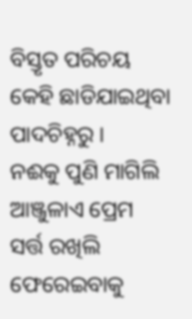ବିସ୍ତୃତ ପରିଚୟ
କେହି ଛାଡିଯାଇଥିବା ପାଦଚିହ୍ନରୁ ।
ନଈକୁ ପୁଣି ମାଗିଲି ଆଞ୍ଜୁଳାଏ ପ୍ରେମ
ସର୍ତ୍ତ ରଖିଲି ଫେରେଇବାକୁ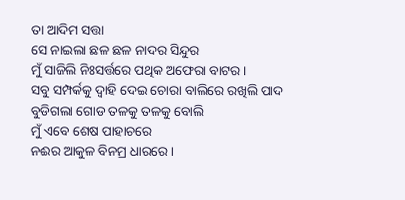ତା ଆଦିମ ସତ୍ତା
ସେ ନାଇଲା ଛଳ ଛଳ ନାଦର ସିନ୍ଦୁର
ମୁଁ ସାଜିଲି ନିଃସର୍ତ୍ତରେ ପଥିକ ଅଫେରା ବାଟର ।
ସବୁ ସମ୍ପର୍କକୁ ଦ୍ୱାହି ଦେଇ ଚୋରା ବାଲିରେ ରଖିଲି ପାଦ
ବୁଡିଗଲା ଗୋଡ ତଳକୁ ତଳକୁ ବୋଲି
ମୁଁ ଏବେ ଶେଷ ପାହାଚରେ
ନଈର ଆକୁଳ ବିନମ୍ର ଧାରରେ ।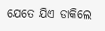ଯେତେ ଯିଏ ଡାକିଲେ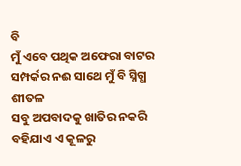ବି
ମୁଁ ଏବେ ପଥିକ ଅଫେରା ବାଟର
ସମ୍ପର୍କର ନଈ ସାଥେ ମୁଁ ବି ସ୍ନିଗ୍ଧ ଶୀତଳ
ସବୁ ଅପବାଦକୁ ଖାତିର ନକରି
ବହିଯାଏ ଏ କୂଳରୁ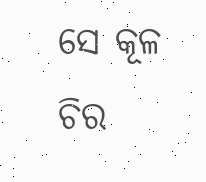ସେ କୂଳ
ଚିର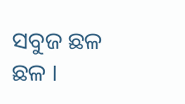ସବୁଜ ଛଳ ଛଳ ।